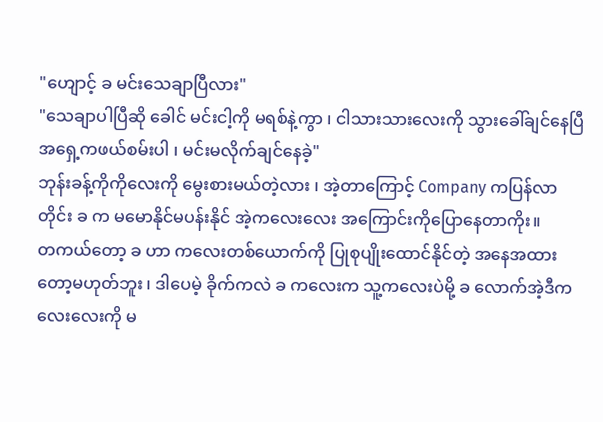"ဟျောင့် ခ မင်းသေချာပြီလား"
"သေချာပါပြီဆို ခေါင် မင်းငါ့ကို မရစ်နဲ့ကွာ ၊ ငါသားသားလေးကို သွားခေါ်ချင်နေပြီ အရှေ့ကဖယ်စမ်းပါ ၊ မင်းမလိုက်ချင်နေခဲ့"
ဘုန်းခန့်ကိုကိုလေးကို မွေးစားမယ်တဲ့လား ၊ အဲ့တာကြောင့် Company ကပြန်လာတိုင်း ခ က မမောနိုင်မပန်းနိုင် အဲ့ကလေးလေး အကြောင်းကိုပြောနေတာကိုး။
တကယ်တော့ ခ ဟာ ကလေးတစ်ယောက်ကို ပြုစုပျိုးထောင်နိုင်တဲ့ အနေအထားတော့မဟုတ်ဘူး ၊ ဒါပေမဲ့ ခိုက်ကလဲ ခ ကလေးက သူ့ကလေးပဲမို့ ခ လောက်အဲ့ဒီကလေးလေးကို မ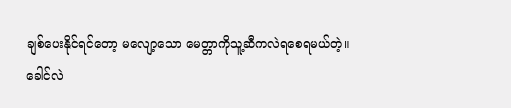ချစ်ပေးနိုင်ရင်တော့ မလျော့သော မေတ္တာကိုသူ့ဆီကလဲရစေရမယ်တဲ့။
ခေါင်လဲ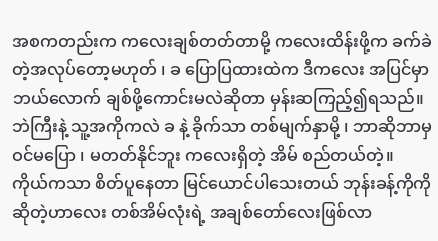အစကတည်းက ကလေးချစ်တတ်တာမို့ ကလေးထိန်းဖို့က ခက်ခဲတဲ့အလုပ်တော့မဟုတ် ၊ ခ ပြောပြထားထဲက ဒီကလေး အပြင်မှာ ဘယ်လောက် ချစ်ဖို့ကောင်းမလဲဆိုတာ မှန်းဆကြည့်၍ရသည်။
ဘဲကြီးနဲ့ သူ့အကိုကလဲ ခ နဲ့ ခိုက်သာ တစ်မျက်နှာမို့ ၊ ဘာဆိုဘာမှဝင်မပြော ၊ မတတ်နိုင်ဘူး ကလေးရှိတဲ့ အိမ် စည်တယ်တဲ့။
ကိုယ်ကသာ စိတ်ပူနေတာ မြင်ယောင်ပါသေးတယ် ဘုန်းခန့်ကိုကိုဆိုတဲ့ဟာလေး တစ်အိမ်လုံးရဲ့ အချစ်တော်လေးဖြစ်လာ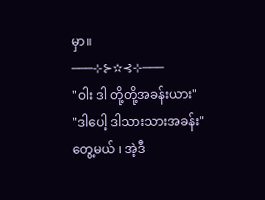မှာ။
───⊹⊱✫⊰⊹───
"ဝါး ဒါ တို့တို့အခန်းယား"
"ဒါပေါ့ ဒါသားသားအခန်း"
တွေ့မယ် ၊ အဲ့ဒီ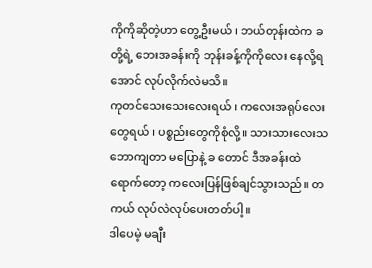ကိုကိုဆိုတဲ့ဟာ တွေ့ဦးမယ် ၊ ဘယ်တုန်းထဲက ခ တို့ရဲ့ ဘေးအခန်းကို ဘုန်းခန့်ကိုကိုလေး နေလို့ရအောင် လုပ်လိုက်လဲမသိ။
ကုတင်သေးသေးလေးရယ် ၊ ကလေးအရုပ်လေးတွေရယ် ၊ ပစ္စည်းတွေကိုစုံလို့။ သားသားလေးသဘောကျတာ မပြောနဲ့ ခ တောင် ဒီအခန်းထဲရောက်တော့ ကလေးပြန်ဖြစ်ချင်သွားသည်။ တကယ် လုပ်လဲလုပ်ပေးတတ်ပါ့။
ဒါပေမဲ့ မချီး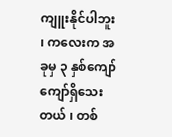ကျူးနိုင်ပါဘူး ၊ ကလေးက အခုမှ ၃ နှစ်ကျော်ကျော်ရှိသေးတယ် ၊ တစ်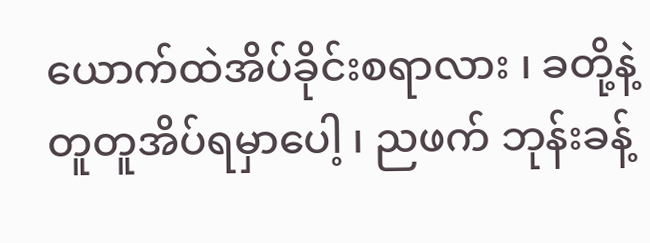ယောက်ထဲအိပ်ခိုင်းစရာလား ၊ ခတို့နဲ့ တူတူအိပ်ရမှာပေါ့ ၊ ညဖက် ဘုန်းခန့်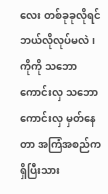လေး တစ်ခုခုလိုရင် ဘယ်လိုလုပ်မလဲ ၊ ကိုကို သဘောကောင်းလှ သဘောကောင်းလှ မှတ်နေတာ အကြံအစည်ကရှိပြီးသား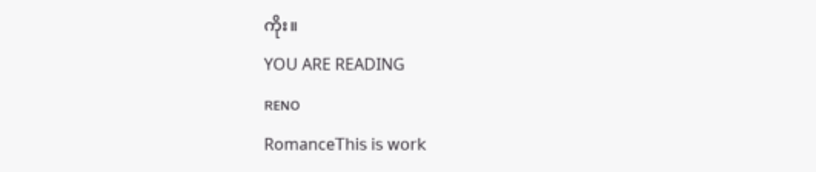ကိုး။
YOU ARE READING
ʀᴇɴᴏ
Romance𝖳𝗁𝗂𝗌 𝗂𝗌 𝗐𝗈𝗋𝗄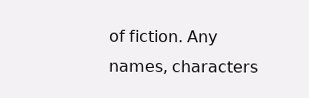𝗈𝖿 𝖿𝗂𝖼𝗍𝗂𝗈𝗇. 𝖠𝗇𝗒 𝗇𝖺𝗆𝖾𝗌, 𝖼𝗁𝖺𝗋𝖺𝖼𝗍𝖾𝗋𝗌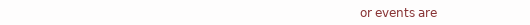𝗈𝗋 𝖾𝗏𝖾𝗇𝗍𝗌 𝖺𝗋𝖾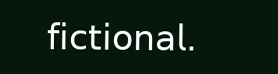𝖿𝗂𝖼𝗍𝗂𝗈𝗇𝖺𝗅.